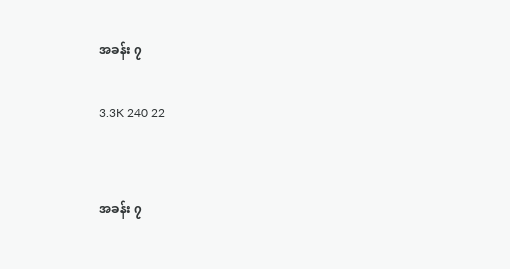အခန်း ၇

3.3K 240 22


အခန်း ၇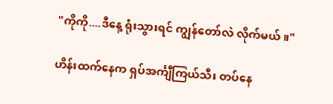"ကိုကို....ဒီနေ့ ရုံးသွားရင် ကျွန်တော်လဲ လိုက်မယ်။"

ဟိန်းထက်နေက ရှပ်အင်္ကျီကြယ်သီး တပ်နေ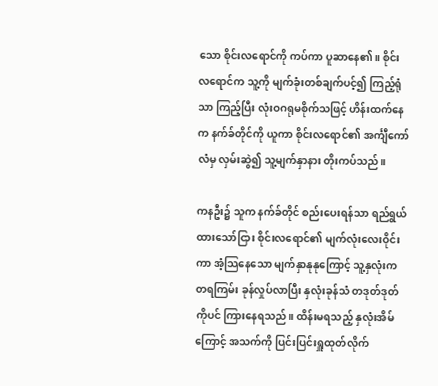သော စိုင်းလရောင်ကို ကပ်ကာ ပူဆာနေ၏။ စိုင်းလရောင်က သူ့ကို မျက်ခုံးတစ်ချက်ပင့်၍ ကြည့်ရုံသာ ကြည့်ပြီး လုံးဝဂရုမစိုက်သဖြင့် ဟိန်းထက်နေက နက်ခ်တိုင်ကို ယူကာ စိုင်းလရောင်၏ အင်္ကျီကော်လံမှ လှမ်းဆွဲ၍ သူ့မျက်နှာနား တိုးကပ်သည်။

ကနဦး၌ သူက နက်ခ်တိုင် စည်းပေးရန်သာ ရည်ရွယ်ထားသော်ငြား စိုင်းလရောင်၏ မျက်လုံးလေးဝိုင်းကာ အံ့သြနေသော မျက်နှာနုနုကြောင့် သူ့နှလုံးက တရကြမ်း ခုန်လှုပ်လာပြီး နှလုံးခုန်သံ တဒုတ်ဒုတ်ကိုပင် ကြားနေရသည်။ ထိန်းမရသည့် နှလုံးအိမ်
ကြောင့် အသက်ကို ပြင်းပြင်းရှူထုတ်လိုက်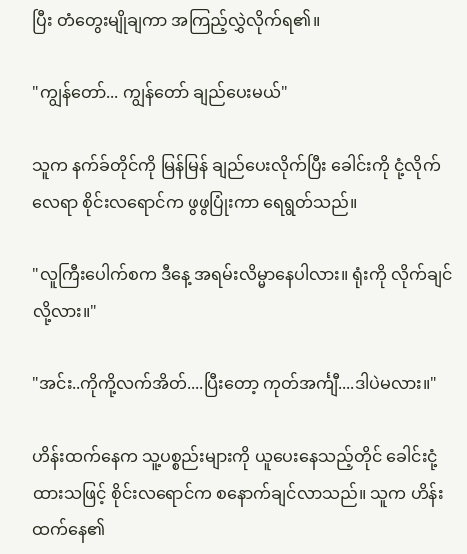ပြီး တံတွေးမျိုချကာ အကြည့်လွှဲလိုက်ရ၏။

"ကျွန်တော်... ကျွန်တော် ချည်ပေးမယ်"

သူက နက်ခ်တိုင်ကို မြန်မြန် ချည်ပေးလိုက်ပြီး ခေါင်းကို ငုံ့လိုက်လေရာ စိုင်းလရောင်က ဖွဖွပြုံးကာ ရေရွတ်သည်။

"လူကြီးပေါက်စက ဒီနေ့ အရမ်းလိမ္မာနေပါလား။ ရုံးကို လိုက်ချင်လို့လား။"

"အင်း..ကိုကို့လက်အိတ်....ပြီးတော့ ကုတ်အင်္ကျီ....ဒါပဲမလား။"

ဟိန်းထက်နေက သူ့ပစ္စည်းများကို ယူပေးနေသည့်တိုင် ခေါင်းငုံ့ထားသဖြင့် စိုင်းလရောင်က စနောက်ချင်လာသည်။ သူက ဟိန်းထက်နေ၏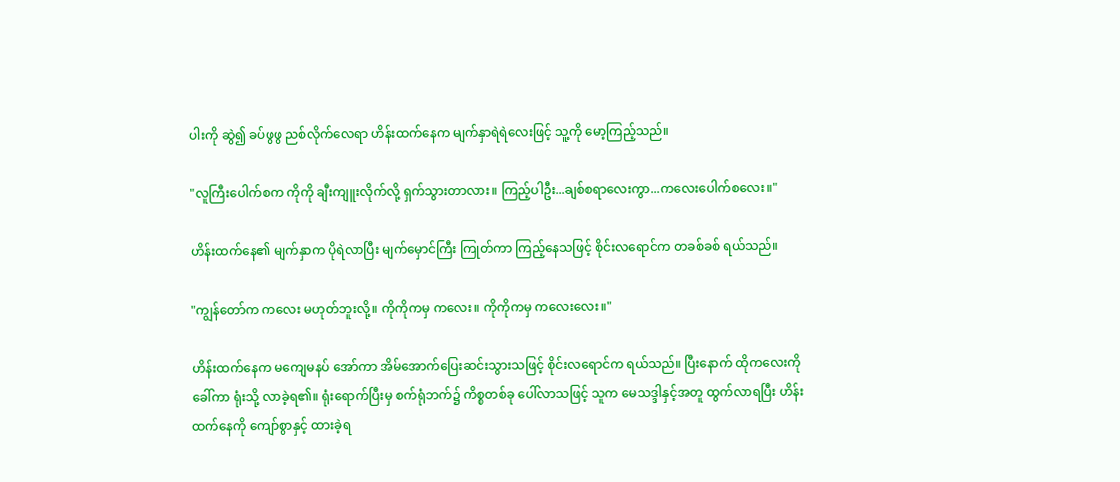ပါးကို ဆွဲ၍ ခပ်ဖွဖွ ညစ်လိုက်လေရာ ဟိန်းထက်နေက မျက်နှာရဲရဲလေးဖြင့် သူ့ကို မော့ကြည့်သည်။

"လူကြီးပေါက်စက ကိုကို ချီးကျူးလိုက်လို့ ရှက်သွားတာလား။ ကြည့်ပါဦး...ချစ်စရာလေးကွာ...ကလေးပေါက်စလေး။"

ဟိန်းထက်နေ၏ မျက်နှာက ပိုရဲလာပြီး မျက်မှောင်ကြီး ကြုတ်ကာ ကြည့်နေသဖြင့် စိုင်းလရောင်က တခစ်ခစ် ရယ်သည်။

"ကျွန်တော်က ကလေး မဟုတ်ဘူးလို့။ ကိုကိုကမှ ကလေး။ ကိုကိုကမှ ကလေးလေး။"

ဟိန်းထက်နေက မကျေမနပ် အော်ကာ အိမ်အောက်ပြေးဆင်းသွားသဖြင့် စိုင်းလရောင်က ရယ်သည်။ ပြီးနောက် ထိုကလေးကို ခေါ်ကာ ရုံးသို့ လာခဲ့ရ၏။ ရုံးရောက်ပြီးမှ စက်ရုံဘက်၌ ကိစ္စတစ်ခု ပေါ်လာသဖြင့် သူက မေသဒ္ဒါနှင့်အတူ ထွက်လာရပြီး ဟိန်းထက်နေကို ကျော်စွာနှင့် ထားခဲ့ရ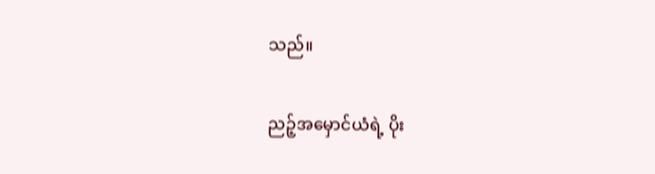သည်။

ညဉ့်အမှောင်ယံရဲ့ ပိုး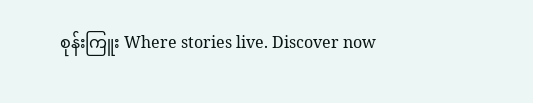စုန်းကြူး Where stories live. Discover now